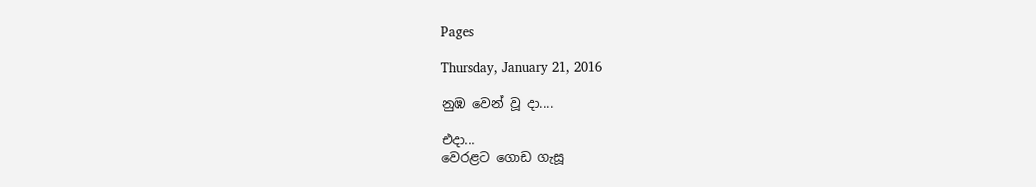Pages

Thursday, January 21, 2016

නුඹ වෙන් වූ දා....

එදා...
වෙරළට ගොඩ ගැසූ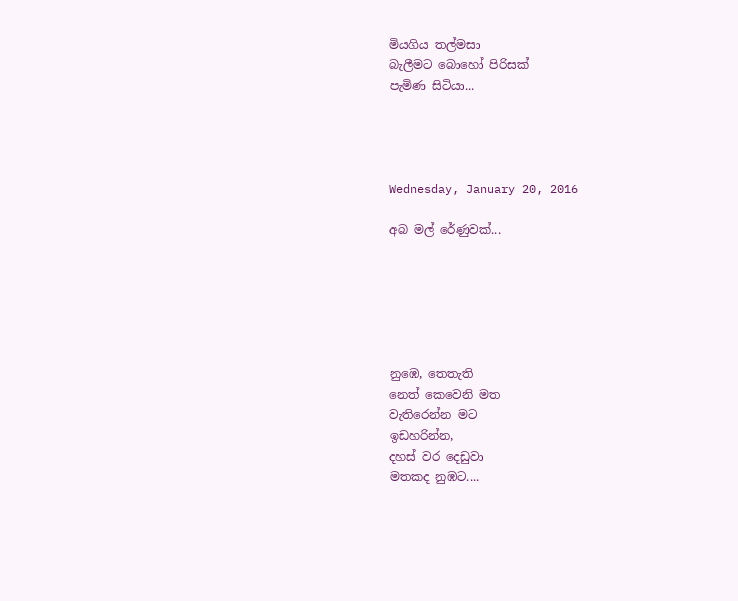මියගිය තල්මසා
බැලීමට බොහෝ පිරිසක්
පැමිණ සිටියා...




Wednesday, January 20, 2016

අබ මල් රේණුවක්...






නුඹෙ, තෙතැති
නෙත් කෙවෙනි මත
වැතිරෙන්න මට
ඉඩහරින්න,
දහස් වර දෙඩුවා
මතකද නුඹට....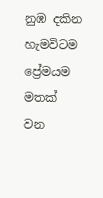නුඹ දකින හැමවිටම
ප්‍රේමයම මතක් වන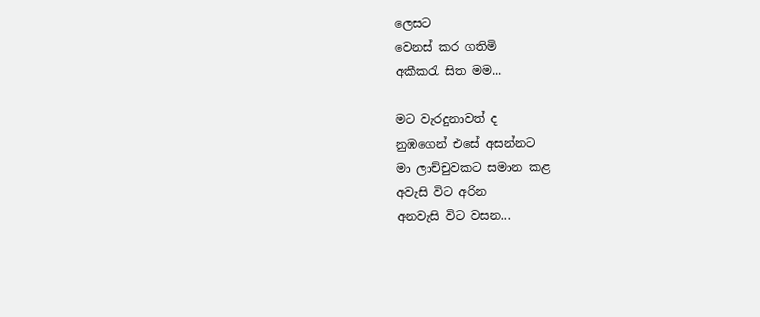ලෙසට
වෙනස් කර ගතිමි
අකීකරැ සිත මම...

මට වැරදුනාවත් ද
නුඹගෙන් එසේ අසන්නට
මා ලාච්චුවකට සමාන කළ
අවැසි විට අරින
අනවැසි විට වසන...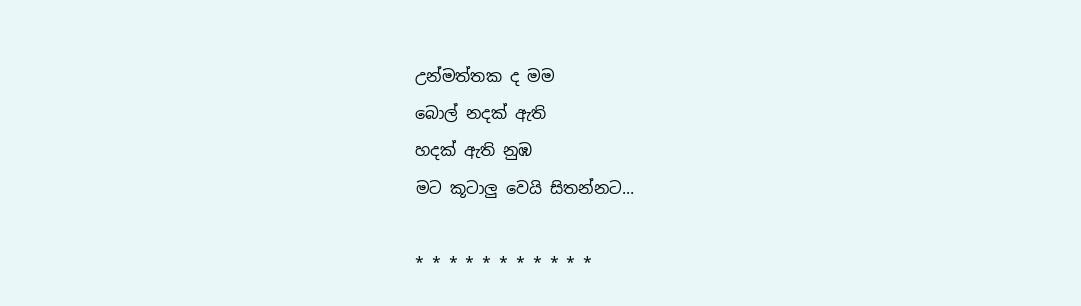උන්මත්තක ද මම
බොල් නදක් ඇති
හදක් ඇති නුඹ
මට කූටාලු වෙයි සිතන්නට...

* * * * * * * * * * *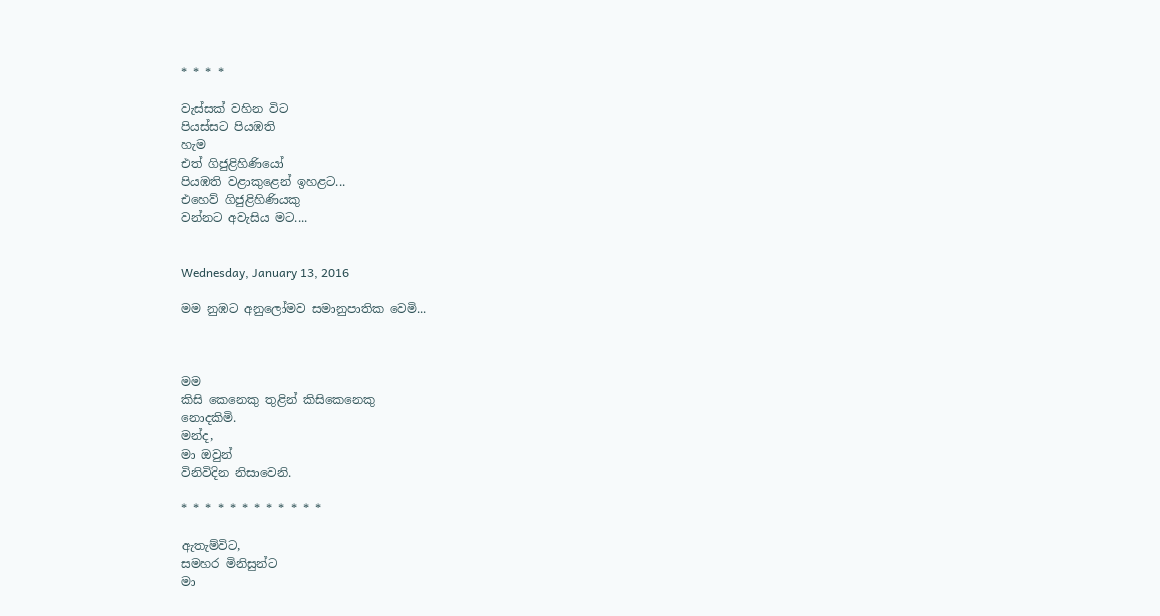* * * *

වැස්සක් වහින විට
පියස්සට පියඹති
හැම
එත් ගිජුළිහිණියෝ
පියඹති වළාකුළෙන් ඉහළට...
එහෙව් ගිජුළිහිණියකු
වන්නට අවැසිය මට....


Wednesday, January 13, 2016

මම නුඹට අනුලෝමව සමානුපාතික වෙමි...



මම
කිසි කෙනෙකු තුළින් කිසිකෙනෙකු
නොදකිමි.
මන්ද,
මා ඔවුන්
විනිවිදින නිසාවෙනි.

* * * * * * * * * * * *

ඇතැම්විට,
සමහර මිනිසුන්ට
මා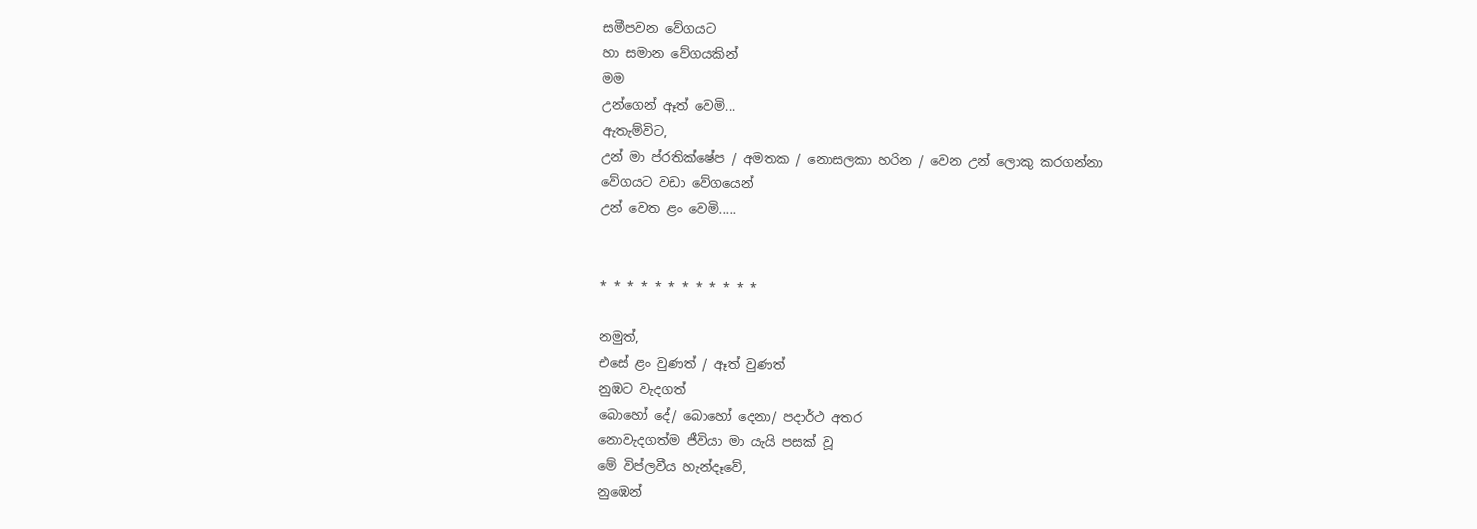සමීපවන වේගයට
හා සමාන වේගයකින්
මම
උන්ගෙන් ඈත් වෙමි...
ඇතැම්විට,
උන් මා ප්රතික්ෂේප / අමතක / නොසලකා හරින / වෙන උන් ලොකු කරගන්නා
වේගයට වඩා වේගයෙන්
උන් වෙත ළං වෙමි.....


* * * * * * * * * * * *

නමුත්,
එසේ ළං වුණත් / ඈත් වුණත්
නුඹට වැදගත්
බොහෝ දේ/ බොහෝ දෙනා/ පදාර්ථ අතර
නොවැදගත්ම ජීවියා මා යැයි පසක් වූ
මේ විප්ලවීය හැන්දෑවේ,
නුඹෙන්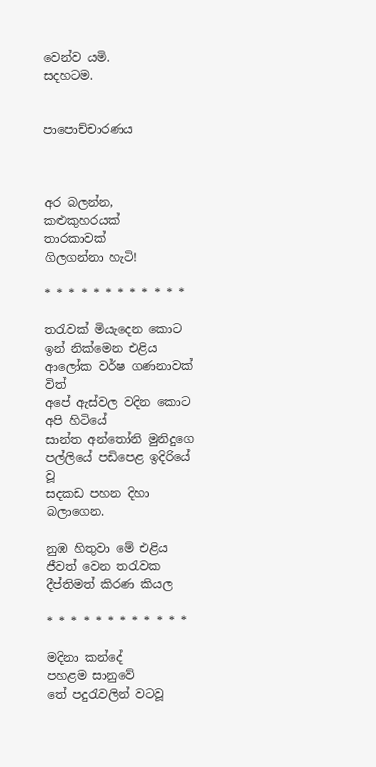වෙන්ව යමි.
සදහටම.


පාපොච්චාරණය



අර බලන්න,
කළුකුහරයක්
තාරකාවක්
ගිලගන්නා හැටි!

* * * * * * * * * * * *

තරැවක් මියැදෙන කොට
ඉන් නික්මෙන එළිය
ආලෝක වර්‌ෂ ගණනාවක් විත්
අපේ ඇස්වල වදින කොට
අපි හිටියේ
සාන්ත අන්තෝනි මුනිදුගෙ
පල්ලියේ පඩිපෙළ ඉදිරියේ වූ
සදකඩ පහන දිහා බලාගෙන.

නුඹ හිතුවා මේ එළිය
ජීවත් වෙන තරැවක
දීප්තිමත් කිරණ කියල

* * * * * * * * * * * *

මදිනා කන්දේ
පහළම සානුවේ
තේ පදුරැවලින් වටවූ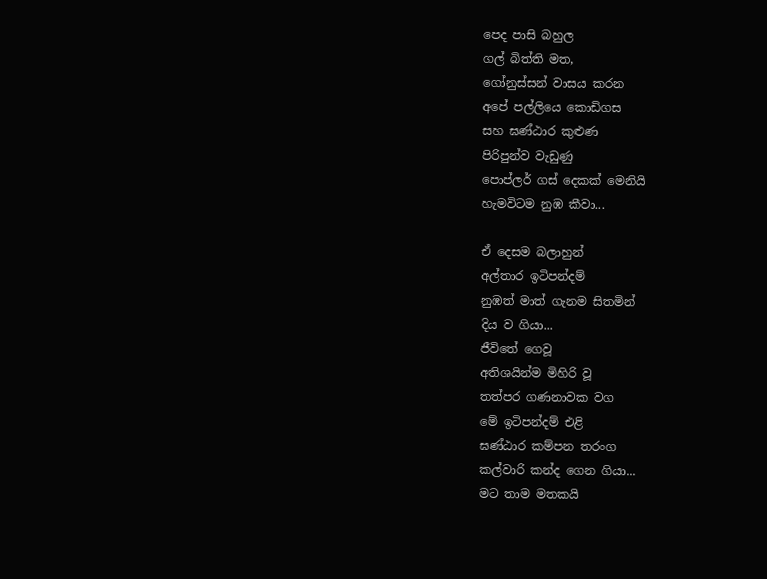පෙද පාසි බහුල
ගල් බිත්ති මත,
ගෝනුස්සන් වාසය කරන
අපේ පල්ලියෙ කොඩිගස
සහ ඝණ්ඨාර කුළුණ
පිරිපුන්ව වැඩුණු
පොප්ලර් ගස් දෙකක් මෙනියි
හැමවිටම නුඹ කීවා...

ඒ දෙසම බලාහුන්
අල්තාර ඉටිපන්දම්
නුඹත් මාත් ගැනම සිතමින්
දිය ව ගියා...
ජීවිතේ ගෙවූ
අතිශයින්ම මිහිරි වූ
තත්පර ගණනාවක වග
මේ ඉටිපන්දම් එළි
ඝණ්ඨාර කම්පන තරංග
කල්වාරි කන්ද ගෙන ගියා...
මට තාම මතකයි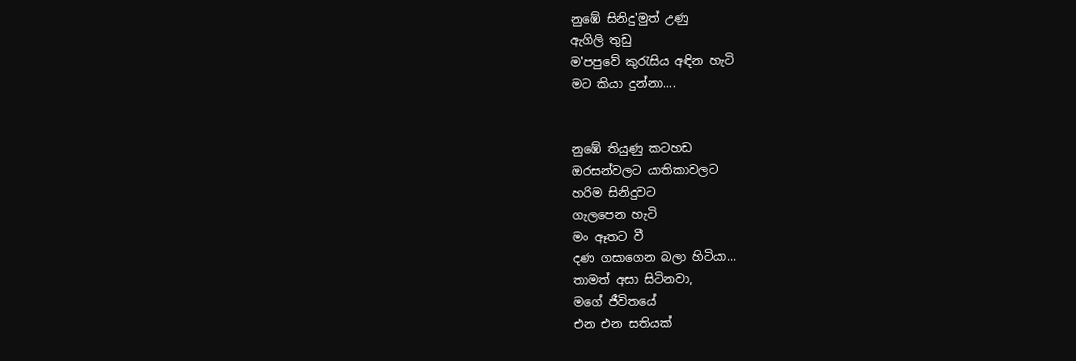නුඹේ සිනිදු'මුත් උණු
ඇගිලි තුඩු
ම'පපුවේ කුරැසිය අඳින හැටි
මට කියා දුන්නා....


නුඹේ තියුණු කටහඩ
ඔරසන්වලට යාතිකාවලට
හරිම සිනිදුවට
ගැලපෙන හැටි
මං ඈතට වී
දණ ගසාගෙන බලා හිටියා...
තාමත් අසා සිටිනවා,
මගේ ජීවිතයේ
එන එන සතියක්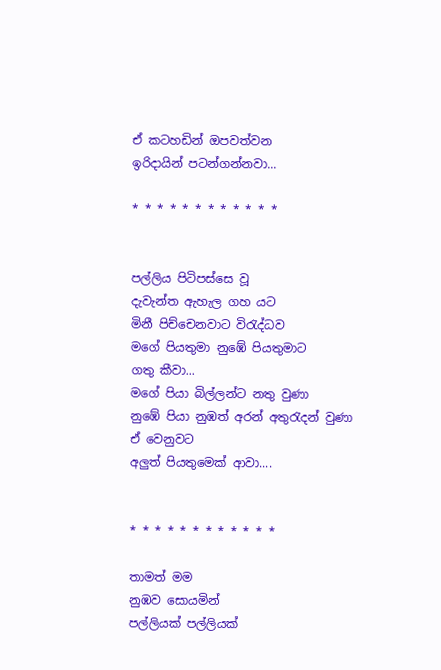ඒ කටහඩින් ඔපවත්වන
ඉරිදායින් පටන්ගන්නවා...

* * * * * * * * * * * *


පල්ලිය පිටිපස්සෙ වූ
දැවැන්ත ඇහැල ගහ යට
මිනී පිච්චෙනවාට විරැද්ධව
මගේ පියතුමා නුඹේ පියතුමාට
ගතු කීවා...
මගේ පියා බිල්ලන්ට නතු වුණා
නුඹේ පියා නුඹත් අරන් අතුරැදන් වුණා
ඒ වෙනුවට
අලුත් පියතුමෙක් ආවා....


* * * * * * * * * * * *

තාමත් මම
නුඹව සොයමින්
පල්ලියක් පල්ලියක්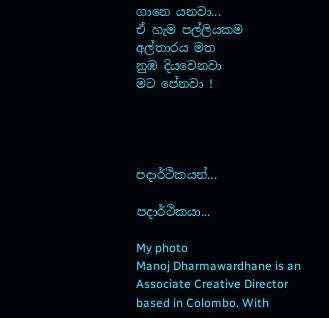ගානෙ යනවා...
ඒ හැම පල්ලියකම
අල්තාරය මත
නුඹ දියවෙනවා
මට පේනවා !




පදාර්ථිකයන්...

පදාර්ථිකයා...

My photo
Manoj Dharmawardhane is an Associate Creative Director based in Colombo. With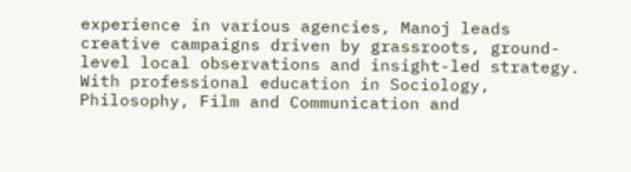experience in various agencies, Manoj leads creative campaigns driven by grassroots, ground-level local observations and insight-led strategy. With professional education in Sociology, Philosophy, Film and Communication and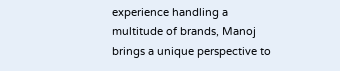experience handling a multitude of brands, Manoj brings a unique perspective to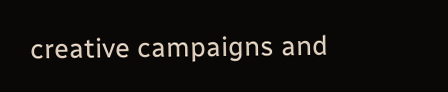creative campaigns and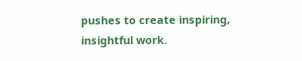pushes to create inspiring, insightful work.